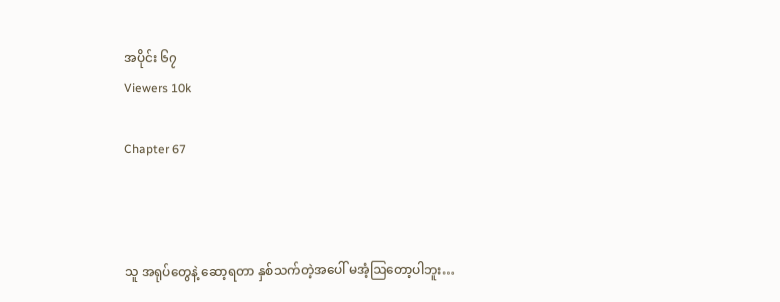အပိုင်း ၆၇
Viewers 10k

Chapter 67



သူ အရုပ်တွေနဲ့ ဆော့ရတာ နှစ်သက်တဲ့အပေါ် မအံ့ဩတော့ပါဘူး…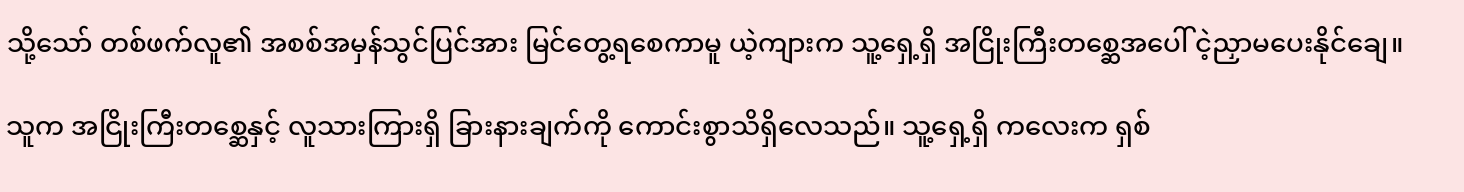သို့သော် တစ်ဖက်လူ၏ အစစ်အမှန်သွင်ပြင်အား မြင်တွေ့ရစေကာမူ ယဲ့ကျားက သူ့ရှေ့ရှိ အငြိုးကြီးတစ္ဆေအပေါ် ငဲ့ညှာမပေးနိုင်ချေ။

သူက အငြိုးကြီးတစ္ဆေနှင့် လူသားကြားရှိ ခြားနားချက်ကို ကောင်းစွာသိရှိလေသည်။ သူ့ရှေ့ရှိ ကလေးက ရှစ်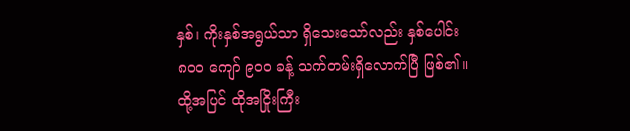နှစ်၊ ကိုးနှစ်အရွယ်သာ ရှိသေးသော်လည်း နှစ်ပေါင်း ၈၀၀ ကျော် ၉၀၀ ခန့် သက်တမ်းရှိလောက်ပြီ ဖြစ်၏။ ထို့အပြင် ထိုအငြိုးကြီး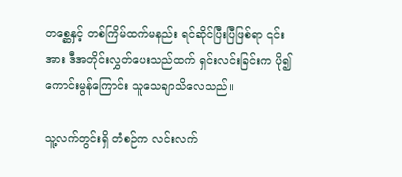တစ္ဆေနှင့် တစ်ကြိမ်ထက်မနည်း ရင်ဆိုင်ပြီးပြီဖြစ်ရာ ၎င်းအား ဒီအတိုင်းလွှတ်ပေးသည်ထက် ရှင်းလင်းခြင်းက ပို၍ကောင်းမွန်ကြောင်း သူသေချာသိလေသည်။

သူ့လက်တွင်းရှိ တံစဉ်က လင်းလက်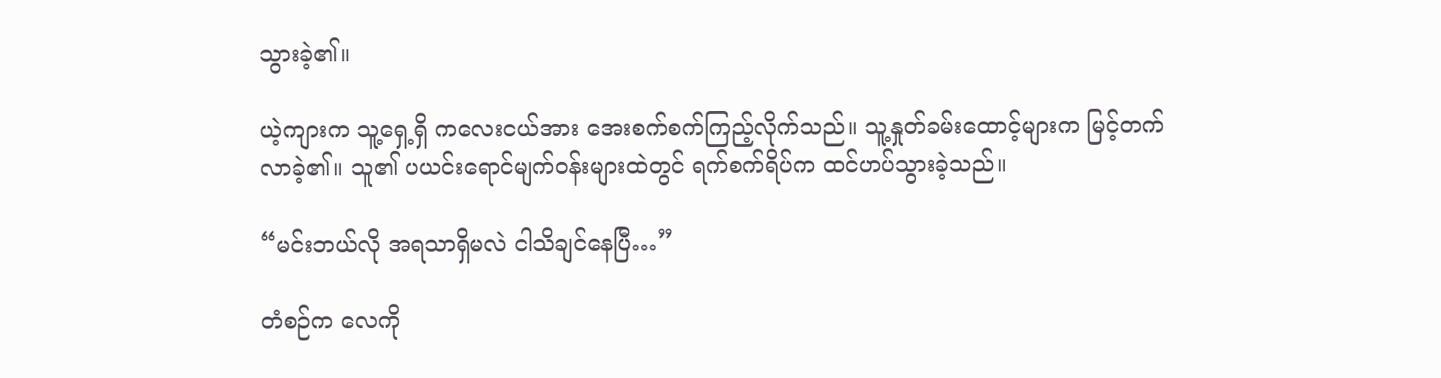သွားခဲ့၏။

ယဲ့ကျားက သူ့ရှေ့ရှိ ကလေးငယ်အား အေးစက်စက်ကြည့်လိုက်သည်။ သူ့နှုတ်ခမ်းထောင့်များက မြင့်တက်လာခဲ့၏။ သူ၏ ပယင်းရောင်မျက်ဝန်းများထဲတွင် ရက်စက်ရိပ်က ထင်ဟပ်သွားခဲ့သည်။

“မင်းဘယ်လို အရသာရှိမလဲ ငါသိချင်နေပြီ…”

တံစဉ်က လေကို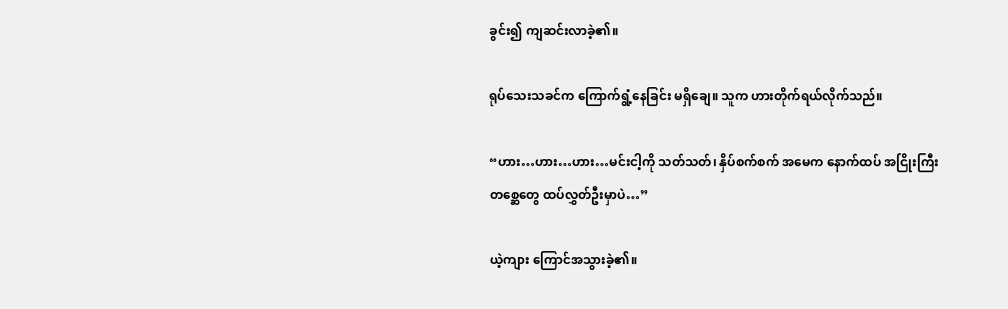ခွင်း၍ ကျဆင်းလာခဲ့၏။

ရုပ်သေးသခင်က ကြောက်ရွံ့နေခြင်း မရှိချေ။ သူက ဟားတိုက်ရယ်လိုက်သည်။

“ဟား…ဟား…ဟား…မင်းငါ့ကို သတ်သတ်၊ နှိပ်စက်စက် အမေက နောက်ထပ် အငြိုးကြီးတစ္ဆေတွေ ထပ်လွှတ်ဦးမှာပဲ…”

ယဲ့ကျား ကြောင်အသွားခဲ့၏။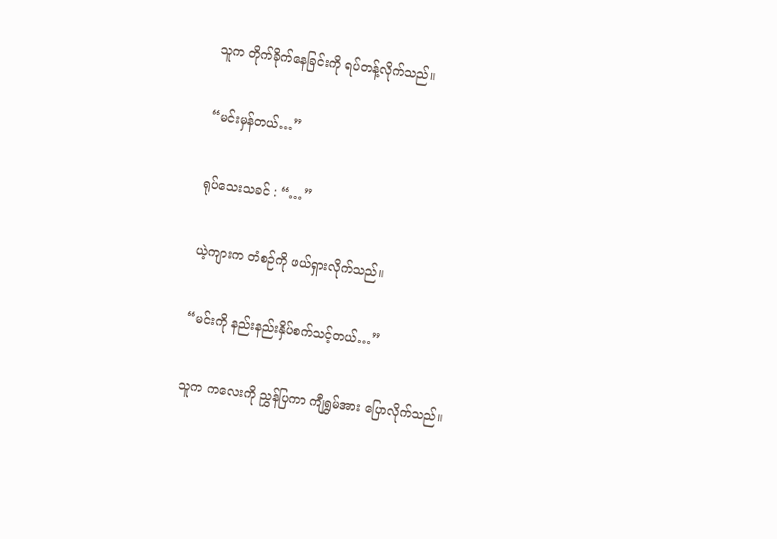သူက တိုက်ခိုက်နေခြင်းကို ရပ်တန့်လိုက်သည်။

“မင်းမှန်တယ်…”

ရုပ်သေးသခင် : “…”

ယဲ့ကျားက တံစဉ်ကို ဖယ်ရှားလိုက်သည်။

“မင်းကို နည်းနည်းနှိပ်စက်သင့်တယ်…”

သူက ကလေးကို ညွှန်ပြကာ ကျီရွှမ်အား ပြောလိုက်သည်။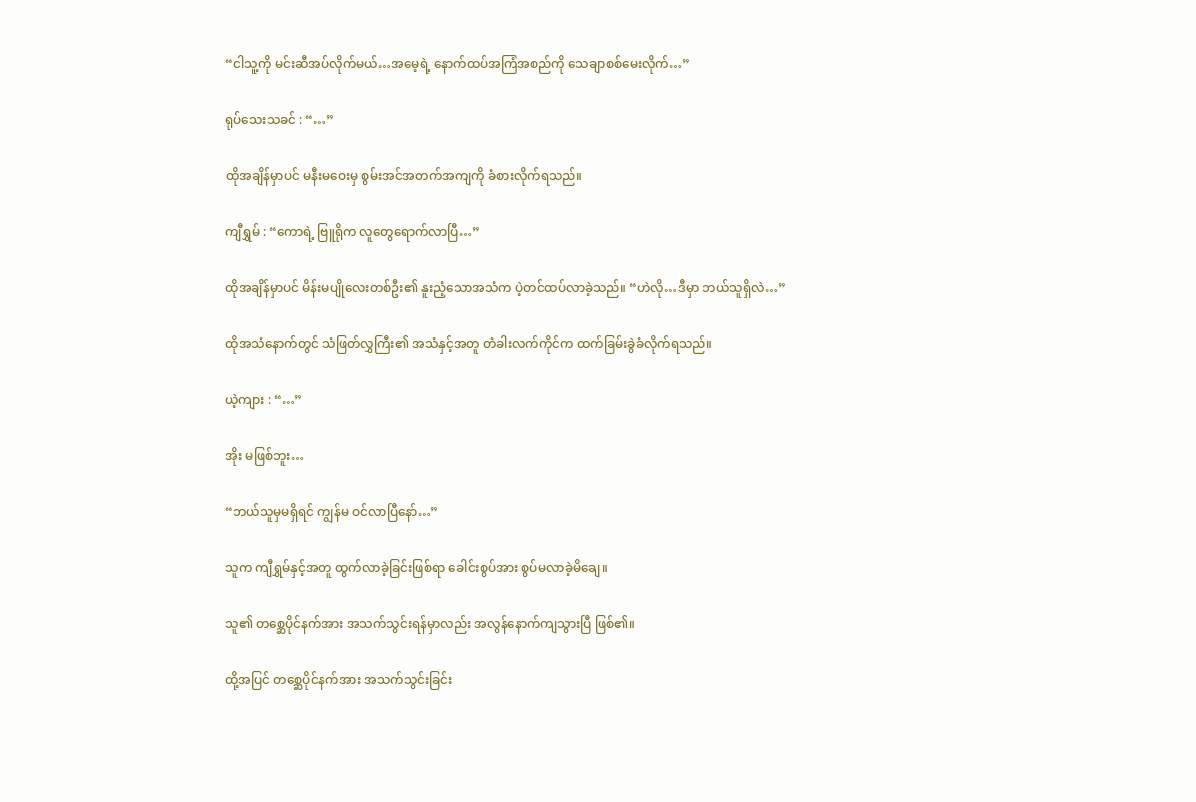“ငါသူ့ကို မင်းဆီအပ်လိုက်မယ်…အမေ့ရဲ့ နောက်ထပ်အကြံအစည်ကို သေချာစစ်မေးလိုက်…”

ရုပ်သေးသခင် : “…”

ထိုအချိန်မှာပင် မနီးမဝေးမှ စွမ်းအင်အတက်အကျကို ခံစားလိုက်ရသည်။

ကျီရွှမ် : “ကောရဲ့ ဗြူရိုက လူတွေရောက်လာပြီ…”

ထိုအချိန်မှာပင် မိန်းမပျိုလေးတစ်ဦး၏ နူးညံ့သောအသံက ပဲ့တင်ထပ်လာခဲ့သည်။ “ဟဲလို…ဒီမှာ ဘယ်သူရှိလဲ…”

ထိုအသံနောက်တွင် သံဖြတ်လွှကြီး၏ အသံနှင့်အတူ တံခါးလက်ကိုင်က ထက်ခြမ်းခွဲခံလိုက်ရသည်။

ယဲ့ကျား : “…”

အိုး မဖြစ်ဘူး…

“ဘယ်သူမှမရှိရင် ကျွန်မ ဝင်လာပြီနော်…”

သူက ကျီရွှမ်နှင့်အတူ ထွက်လာခဲ့ခြင်းဖြစ်ရာ ခေါင်းစွပ်အား စွပ်မလာခဲ့မိချေ။

သူ၏ တစ္ဆေပိုင်နက်အား အသက်သွင်းရန်မှာလည်း အလွန်နောက်ကျသွားပြီ ဖြစ်၏။

ထို့အပြင် တစ္ဆေပိုင်နက်အား အသက်သွင်းခြင်း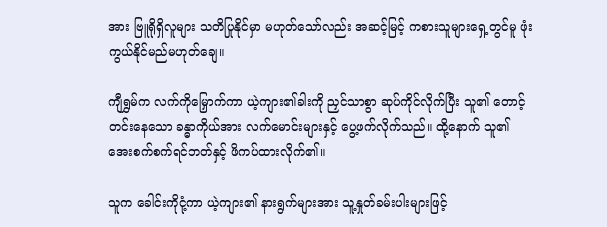အား ဗြူရိုရှိလူများ သတိပြုနိုင်မှာ မဟုတ်သော်လည်း အဆင့်မြင့် ကစားသူများရှေ့တွင်မူ ဖုံးကွယ်နိုင်မည်မဟုတ်ချေ။

ကျီရွှမ်က လက်ကိုမြှောက်ကာ ယဲ့ကျား၏ခါးကို ညှင်သာစွာ ဆုပ်ကိုင်လိုက်ပြီး သူ၏ တောင့်တင်းနေသော ခန္ဓာကိုယ်အား လက်မောင်းများနှင့် ပွေ့ဖက်လိုက်သည်။ ထို့နောက် သူ၏ အေးစက်စက်ရင်ဘတ်နှင့် ဖိကပ်ထားလိုက်၏။

သူက ခေါင်းကိုငုံ့ကာ ယဲ့ကျား၏ နားရွက်များအား သူ့နှုတ်ခမ်းပါးများဖြင့်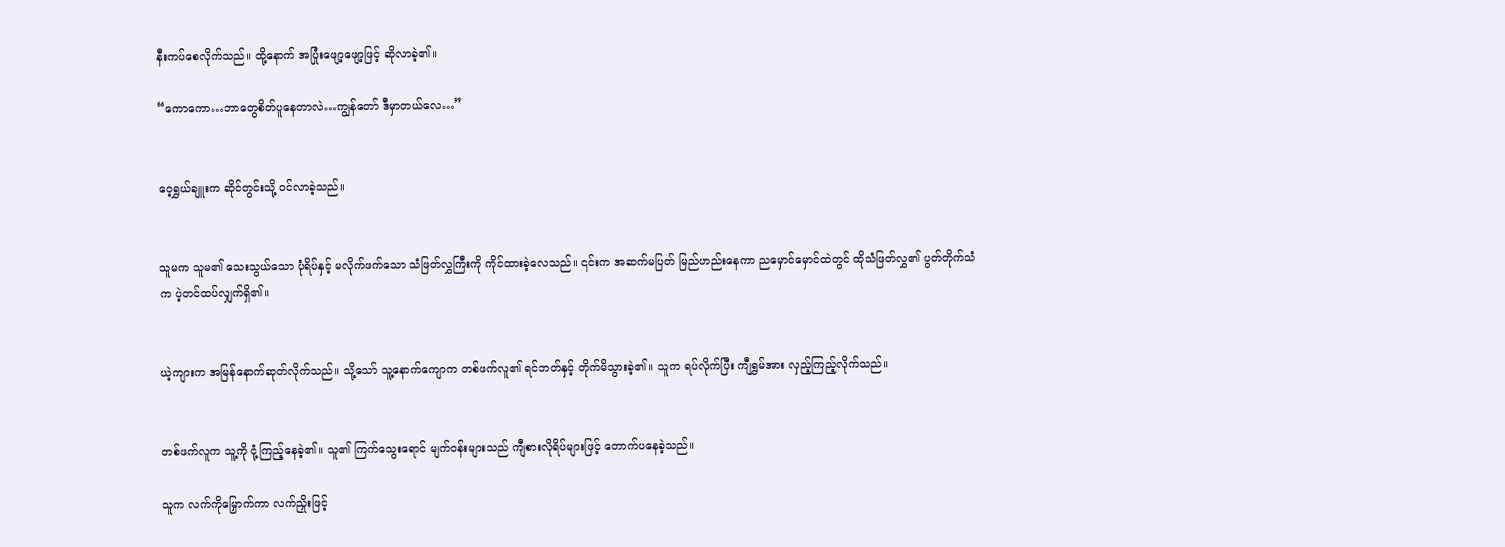နီးကပ်စေလိုက်သည်။ ထို့နောက် အပြုံးဖျော့ဖျော့ဖြင့် ဆိုလာခဲ့၏။

“ကောကော…ဘာတွေစိတ်ပူနေတာလဲ…ကျွန်တော် ဒီမှာတယ်လေ…”


ဝေ့ရွှယ်ချူးက ဆိုင်တွင်းသို့ ဝင်လာခဲ့သည်။


သူမက သူမ၏ သေးသွယ်သော ပုံရိပ်နှင့် မလိုက်ဖက်သော သံဖြတ်လွှကြီးကို ကိုင်ထားခဲ့လေသည်။ ၎င်းက အဆက်မပြတ် မြည်ဟည်းနေကာ ညမှောင်မှောင်ထဲတွင် ထိုသံဖြတ်လွှ၏ ပွတ်တိုက်သံက ပဲ့တင်ထပ်လျှက်ရှိ၏။


ယဲ့ကျားက အမြန်နောက်ဆုတ်လိုက်သည်။ သို့သော် သူ့နောက်ကျောက တစ်ဖက်လူ၏ ရင်ဘတ်နှင့် တိုက်မိသွားခဲ့၏။ သူက ရပ်လိုက်ပြီး ကျီရွှမ်အား လှည့်ကြည့်လိုက်သည်။


တစ်ဖက်လူက သူ့ကို ငုံ့ကြည့်နေခဲ့၏။ သူ၏ ကြက်သွေးရောင် မျက်ဝန်းများသည် ကျီစားလိုရိပ်များဖြင့် တောက်ပနေခဲ့သည်။

သူက လက်ကိုမြှောက်ကာ လက်ညှိုးဖြင့်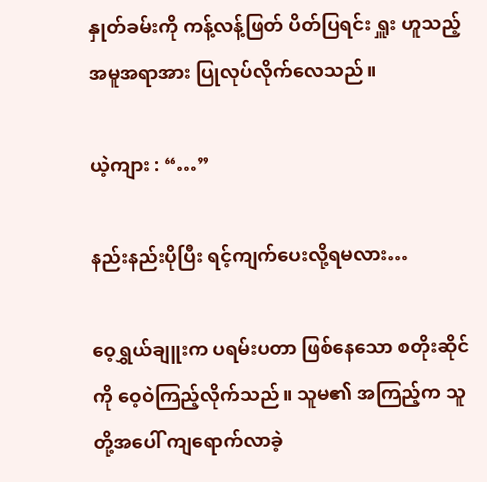နှုတ်ခမ်းကို ကန့်လန့်ဖြတ် ပိတ်ပြရင်း ရှူး ဟူသည့် အမူအရာအား ပြုလုပ်လိုက်လေသည်။

ယဲ့ကျား : “…”

နည်းနည်းပိုပြီး ရင့်ကျက်ပေးလို့ရမလား…

ဝေ့ရွှယ်ချူးက ပရမ်းပတာ ဖြစ်နေသော စတိုးဆိုင်ကို ဝေ့ဝဲကြည့်လိုက်သည်။ သူမ၏ အကြည့်က သူတို့အပေါ် ကျရောက်လာခဲ့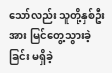သော်လည်း သူတို့နှစ်ဦးအား မြင်တွေ့သွားခဲ့ခြင်း မရှိခဲ့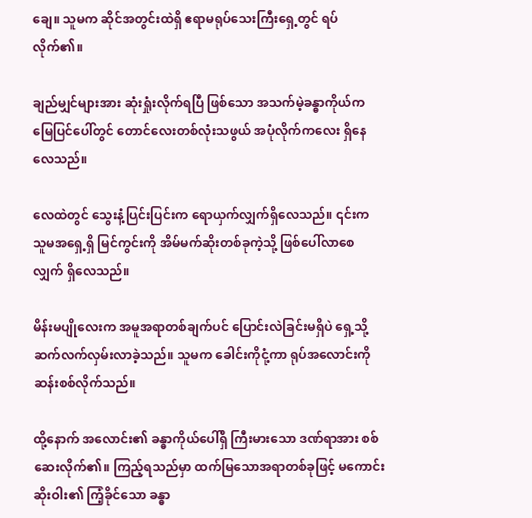ချေ။ သူမက ဆိုင်အတွင်းထဲရှိ ဧရာမရုပ်သေးကြီးရှေ့တွင် ရပ်လိုက်၏။

ချည်မျှင်များအား ဆုံးရှုံးလိုက်ရပြီ ဖြစ်သော အသက်မဲ့ခန္ဓာကိုယ်က မြေပြင်ပေါ်တွင် တောင်လေးတစ်လုံးသဖွယ် အပုံလိုက်ကလေး ရှိနေလေသည်။

လေထဲတွင် သွေးနံ့ပြင်းပြင်းက ရောယှက်လျှက်ရှိလေသည်။ ၎င်းက သူမအရှေ့ရှိ မြင်ကွင်းကို အိမ်မက်ဆိုးတစ်ခုကဲ့သို့ ဖြစ်ပေါ်လာစေလျှက် ရှိလေသည်။

မိန်းမပျိုလေးက အမူအရာတစ်ချက်ပင် ပြောင်းလဲခြင်းမရှိပဲ ရှေ့သို့ ဆက်လက်လှမ်းလာခဲ့သည်။ သူမက ခေါင်းကိုငုံ့ကာ ရုပ်အလောင်းကို ဆန်းစစ်လိုက်သည်။

ထို့နောက် အလောင်း၏ ခန္ဓာကိုယ်ပေါ်ရှိ ကြီးမားသော ဒဏ်ရာအား စစ်ဆေးလိုက်၏။ ကြည့်ရသည်မှာ ထက်မြသောအရာတစ်ခုဖြင့် မကောင်းဆိုးဝါး၏ ကြံ့ခိုင်သော ခန္ဓာ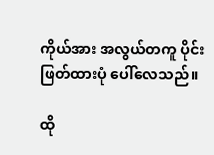ကိုယ်အား အလွယ်တကူ ပိုင်းဖြတ်ထားပုံ ပေါ်လေသည်။

ထို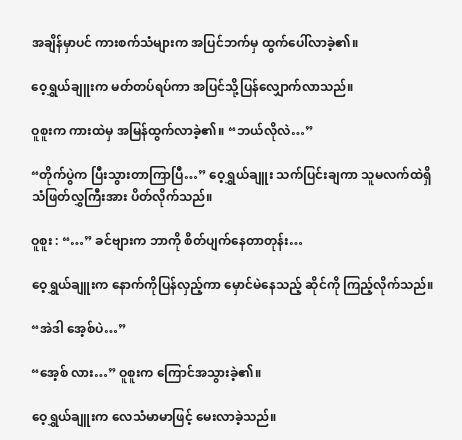အချိန်မှာပင် ကားစက်သံများက အပြင်ဘက်မှ ထွက်ပေါ်လာခဲ့၏။

ဝေ့ရွှယ်ချူးက မတ်တပ်ရပ်ကာ အပြင်သို့ပြန်လျှောက်လာသည်။

ဝူစူးက ကားထဲမှ အမြန်ထွက်လာခဲ့၏။ “ဘယ်လိုလဲ…”

“တိုက်ပွဲက ပြီးသွားတာကြာပြီ…” ဝေ့ရွှယ်ချူး သက်ပြင်းချကာ သူမလက်ထဲရှိ သံဖြတ်လွှကြီးအား ပိတ်လိုက်သည်။

ဝူစူး : “…” ခင်ဗျားက ဘာကို စိတ်ပျက်နေတာတုန်း…

ဝေ့ရွှယ်ချူးက နောက်ကိုပြန်လှည့်ကာ မှောင်မဲနေသည့် ဆိုင်ကို ကြည့်လိုက်သည်။

“အဲဒါ အေ့စ်ပဲ…”

“အေ့စ် လား…” ဝူစူးက ကြောင်အသွားခဲ့၏။

ဝေ့ရွှယ်ချူးက လေသံမာမာဖြင့် မေးလာခဲ့သည်။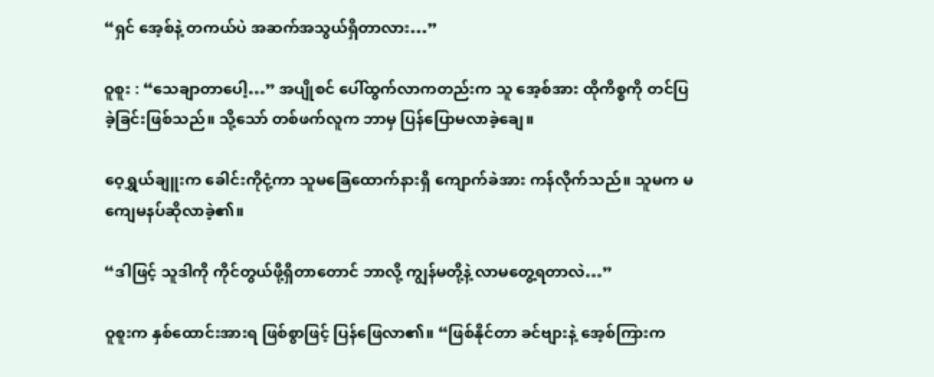“ရှင် အေ့စ်နဲ့ တကယ်ပဲ အဆက်အသွယ်ရှိတာလား…”

ဝူစူး : “သေချာတာပေါ့…” အပျိုစင် ပေါ်ထွက်လာကတည်းက သူ အေ့စ်အား ထိုကိစ္စကို တင်ပြခဲ့ခြင်းဖြစ်သည်။ သို့သော် တစ်ဖက်လူက ဘာမှ ပြန်ပြောမလာခဲ့ချေ။

ဝေ့ရွှယ်ချူးက ခေါင်းကိုငုံ့ကာ သူမခြေထောက်နားရှိ ကျောက်ခဲအား ကန်လိုက်သည်။ သူမက မကျေမနပ်ဆိုလာခဲ့၏။

“ဒါဖြင့် သူဒါကို ကိုင်တွယ်ဖို့ရှိတာတောင် ဘာလို့ ကျွန်မတို့နဲ့ လာမတွေ့ရတာလဲ…”

ဝူစူးက နှစ်ထောင်းအားရ ဖြစ်စွာဖြင့် ပြန်ဖြေလာ၏။ “ဖြစ်နိုင်တာ ခင်ဗျားနဲ့ အေ့စ်ကြားက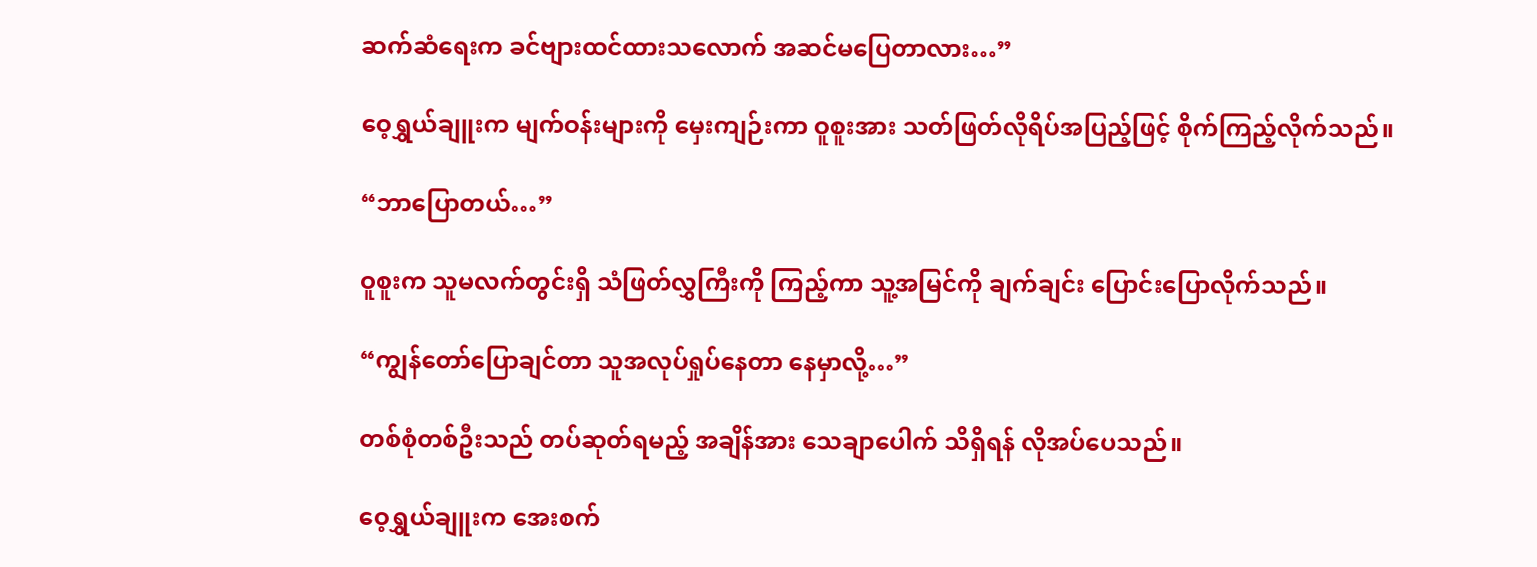ဆက်ဆံရေးက ခင်ဗျားထင်ထားသလောက် အဆင်မပြေတာလား…”

ဝေ့ရွှယ်ချူးက မျက်ဝန်းများကို မှေးကျဉ်းကာ ဝူစူးအား သတ်ဖြတ်လိုရိပ်အပြည့်ဖြင့် စိုက်ကြည့်လိုက်သည်။

“ဘာပြောတယ်…”

ဝူစူးက သူမလက်တွင်းရှိ သံဖြတ်လွှကြီးကို ကြည့်ကာ သူ့အမြင်ကို ချက်ချင်း ပြောင်းပြောလိုက်သည်။

“ကျွန်တော်ပြောချင်တာ သူအလုပ်ရှုပ်နေတာ နေမှာလို့…”

တစ်စုံတစ်ဦးသည် တပ်ဆုတ်ရမည့် အချိန်အား သေချာပေါက် သိရှိရန် လိုအပ်ပေသည်။

ဝေ့ရွှယ်ချူးက အေးစက်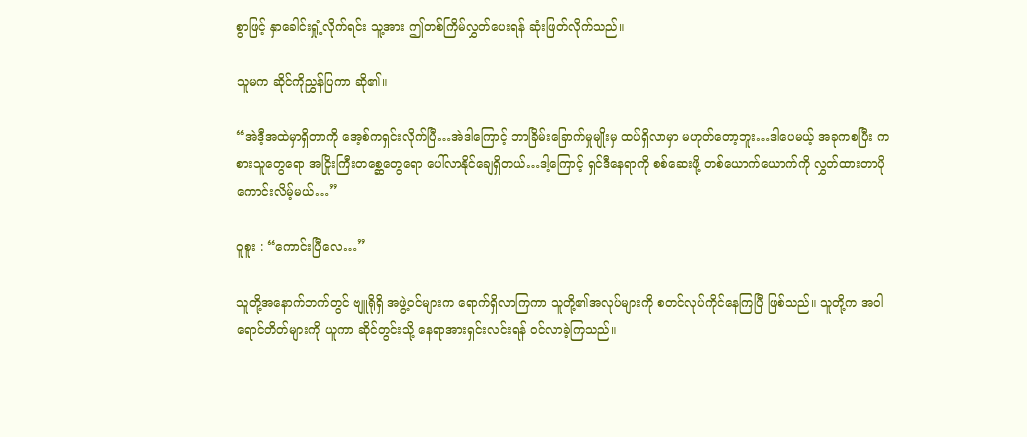စွာဖြင့် နှာခေါင်းရှုံ့လိုက်ရင်း သူ့အား ဤတစ်ကြိမ်လွှတ်ပေးရန် ဆုံးဖြတ်လိုက်သည်။

သူမက ဆိုင်ကိုညွှန်ပြကာ ဆို၏။

“အဲဒီ့အထဲမှာရှိတာကို အေ့စ်ကရှင်းလိုက်ပြီ…အဲဒါကြောင့် ဘာခြိမ်းခြောက်မှုမျိုးမှ ထပ်ရှိလာမှာ မဟုတ်တော့ဘူး…ဒါပေမယ့် အခုကစပြီး ကစားသူတွေရော အငြိုးကြီးတစ္ဆေတွေရော ပေါ်လာနိုင်ချေရှိတယ်…ဒါ့ကြောင့် ရှင်ဒီနေရာကို စစ်ဆေးဖို့ တစ်ယောက်ယောက်ကို လွှတ်ထားတာပိုကောင်းလိမ့်မယ်…”

ဝူစူး : “ကောင်းပြီလေ…”

သူတို့အနောက်ဘက်တွင် ဗျူရိုရှိ အဖွဲ့ဝင်များက ရောက်ရှိလာကြကာ သူတို့၏အလုပ်များကို စတင်လုပ်ကိုင်နေကြပြီ ဖြစ်သည်။ သူတို့က အဝါရောင်တိတ်များကို ယူကာ ဆိုင်တွင်းသို့ နေရာအားရှင်းလင်းရန် ဝင်လာခဲ့ကြသည်။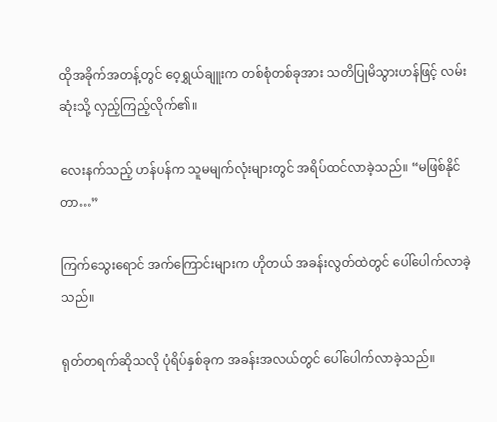ထိုအခိုက်အတန့်တွင် ဝေ့ရွှယ်ချူးက တစ်စုံတစ်ခုအား သတိပြုမိသွားဟန်ဖြင့် လမ်းဆုံးသို့ လှည့်ကြည့်လိုက်၏။

လေးနက်သည့် ဟန်ပန်က သူမမျက်လုံးများတွင် အရိပ်ထင်လာခဲ့သည်။ “မဖြစ်နိုင်တာ…”

ကြက်သွေးရောင် အက်ကြောင်းများက ဟိုတယ် အခန်းလွတ်ထဲတွင် ပေါ်ပေါက်လာခဲ့သည်။

ရုတ်တရက်ဆိုသလို ပုံရိပ်နှစ်ခုက အခန်းအလယ်တွင် ပေါ်ပေါက်လာခဲ့သည်။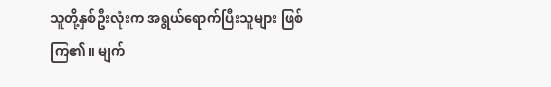သူတို့နှစ်ဦးလုံးက အရွယ်ရောက်ပြီးသူများ ဖြစ်ကြ၏။ မျက်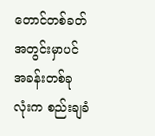တောင်တစ်ခတ်အတွင်းမှာပင် အခန်းတစ်ခုလုံးက စည်းချခံ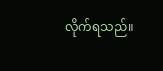လိုက်ရသည်။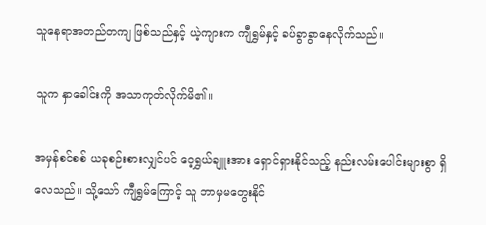သူနေရာအတည်တကျ ဖြစ်သည်နှင့် ယဲ့ကျားက ကျီရွှမ်နှင့် ခပ်ခွာခွာနေလိုက်သည်။

သူက နှာခေါင်းကို အသာကုတ်လိုက်မိ၏။

အမှန်စင်စစ် ယခုစဉ်းစားလျှင်ပင် ဝေ့ရွှယ်ချူးအား ရှောင်ရှားနိုင်သည့် နည်းလမ်းပေါင်းများစွာ ရှိလေသည်။ သို့သော် ကျီရွှမ်ကြောင့် သူ ဘာမှမတွေးနိုင်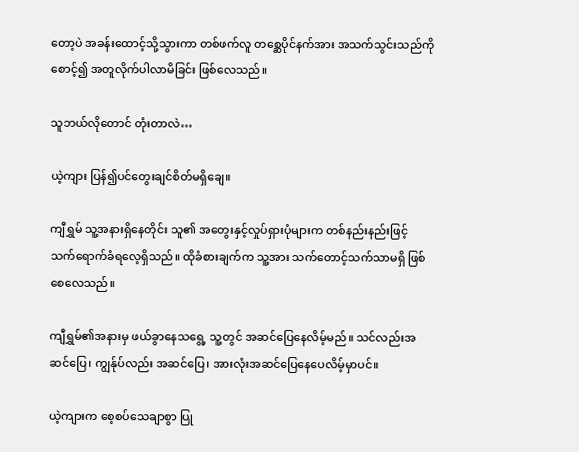တော့ပဲ အခန်းထောင့်သို့သွားကာ တစ်ဖက်လူ တစ္ဆေပိုင်နက်အား အသက်သွင်းသည်ကိုစောင့်၍ အတူလိုက်ပါလာမိခြင်း ဖြစ်လေသည်။

သူဘယ်လိုတောင် တုံးတာလဲ…

ယဲ့ကျား ပြန်၍ပင်တွေးချင်စိတ်မရှိချေ။

ကျီရွှမ် သူ့အနားရှိနေတိုင်း သူ၏ အတွေးနှင့်လှုပ်ရှားပုံများက တစ်နည်းနည်းဖြင့် သက်ရောက်ခံရလေ့ရှိသည်။ ထိုခံစားချက်က သူ့အား သက်တောင့်သက်သာမရှိ ဖြစ်စေလေသည်။

ကျီရွှမ်၏အနားမှ ဖယ်ခွာနေသရွေ့ သူ့တွင် အဆင်ပြေနေလိမ့်မည်။ သင်လည်းအဆင်ပြေ၊ ကျွန်ုပ်လည်း အဆင်ပြေ၊ အားလုံးအဆင်ပြေနေပေလိမ့်မှာပင်။

ယဲ့ကျားက စေ့စပ်သေချာစွာ ပြု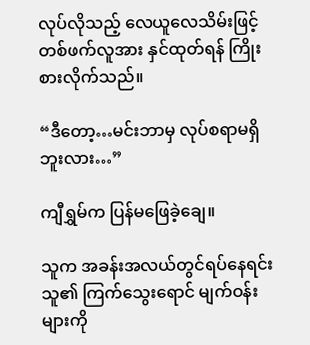လုပ်လိုသည့် လေယူလေသိမ်းဖြင့် တစ်ဖက်လူအား နှင်ထုတ်ရန် ကြိုးစားလိုက်သည်။

“ဒီတော့…မင်းဘာမှ လုပ်စရာမရှိဘူးလား…”

ကျီရွှမ်က ပြန်မဖြေခဲ့ချေ။

သူက အခန်းအလယ်တွင်ရပ်နေရင်း သူ၏ ကြက်သွေးရောင် မျက်ဝန်းများကို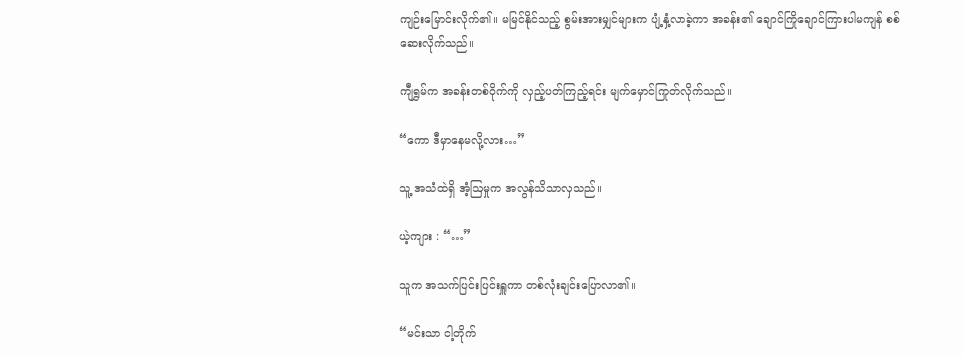ကျဉ်းမြောင်းလိုက်၏။ မမြင်နိုင်သည့် စွမ်းအားမျှင်များက ပျံ့နှံ့လာခဲ့ကာ အခန်း၏ ချောင်ကြိုချောင်ကြားပါမကျန် စစ်ဆေးလိုက်သည်။

ကျီရွှမ်က အခန်းတစ်ဝိုက်ကို လှည့်ပတ်ကြည့်ရင်း မျက်မှောင်ကြုတ်လိုက်သည်။

“ကော ဒီမှာနေမလို့လား…”

သူ့ အသံထဲရှိ အံ့ဩမှုက အလွန်သိသာလှသည်။

ယဲ့ကျား : “…”

သူက အသက်ပြင်းပြင်းရှူကာ တစ်လုံးချင်းပြောလာ၏။

“မင်းသာ ငါ့တိုက်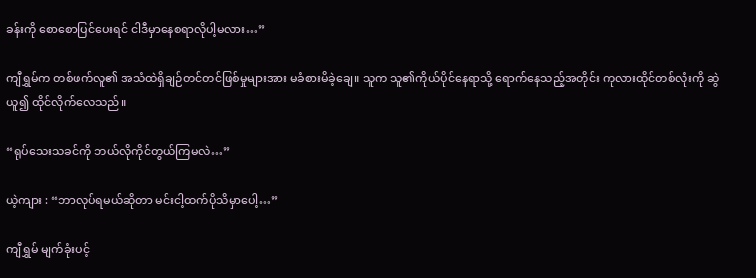ခန်းကို စောစောပြင်ပေးရင် ငါဒီမှာနေစရာလိုပါ့မလား…”

ကျီရွှမ်က တစ်ဖက်လူ၏ အသံထဲရှိချဉ်တင်တင်ဖြစ်မှုများအား မခံစားမိခဲ့ချေ။ သူက သူ၏ကိုယ်ပိုင်နေရာသို့ ရောက်နေသည့်အတိုင်း ကုလားထိုင်တစ်လုံးကို ဆွဲယူ၍ ထိုင်လိုက်လေသည်။

“ရုပ်သေးသခင်ကို ဘယ်လိုကိုင်တွယ်ကြမလဲ…”

ယဲ့ကျား : “ဘာလုပ်ရမယ်ဆိုတာ မင်းငါ့ထက်ပိုသိမှာပေါ့…”

ကျီရွှမ် မျက်ခုံးပင့်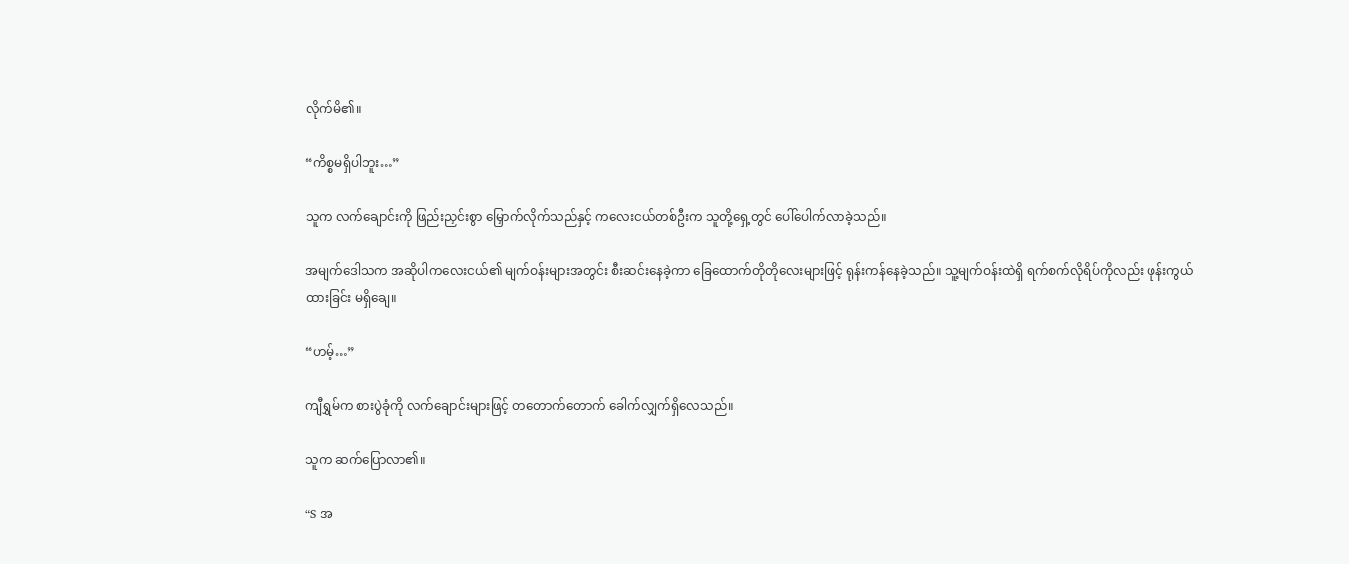လိုက်မိ၏။

“ကိစ္စမရှိပါဘူး…”

သူက လက်ချောင်းကို ဖြည်းညှင်းစွာ မြှောက်လိုက်သည်နှင့် ကလေးငယ်တစ်ဦးက သူတို့ရှေ့တွင် ပေါ်ပေါက်လာခဲ့သည်။

အမျက်ဒေါသက အဆိုပါကလေးငယ်၏ မျက်ဝန်းများအတွင်း စီးဆင်းနေခဲ့ကာ ခြေထောက်တိုတိုလေးများဖြင့် ရုန်းကန်နေခဲ့သည်။ သူ့မျက်ဝန်းထဲရှိ ရက်စက်လိုရိပ်ကိုလည်း ဖုန်းကွယ်ထားခြင်း မရှိချေ။

“ဟမ့်…”

ကျီရွှမ်က စားပွဲခုံကို လက်ချောင်းများဖြင့် တတောက်တောက် ခေါက်လျှက်ရှိလေသည်။

သူက ဆက်ပြောလာ၏။

“S အ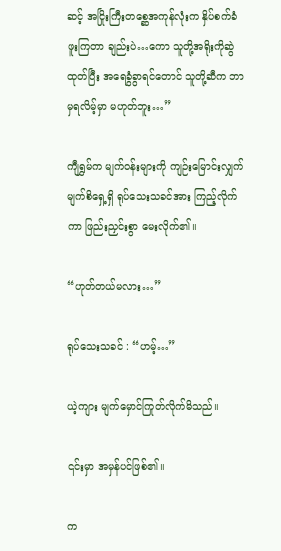ဆင့် အငြိုးကြီးတစ္ဆေအကုန်လုံးက နှိပ်စက်ခံဖူးကြတာ ချည်းပဲ…ကော သူတို့အရိုးကိုဆွဲထုတ်ပြီး အရေခွံခွာရင်တောင် သူတို့ဆီက ဘာမှရလိမ့်မှာ မဟုတ်ဘူး…”

ကျီရွှမ်က မျက်ဝန်းများကို ကျဉ်းမြောင်းလျှက် မျက်စိရှေ့ရှိ ရုပ်သေးသခင်အား ကြည့်လိုက်ကာ ဖြည်းညှင်းစွာ မေးလိုက်၏။

“ဟုတ်တယ်မလား…”

ရုပ်သေးသခင် : “ဟမ့်…”

ယဲ့ကျား မျက်မှောင်ကြုတ်လိုက်မိသည်။

၎င်းမှာ အမှန်ပင်ဖြစ်၏။

က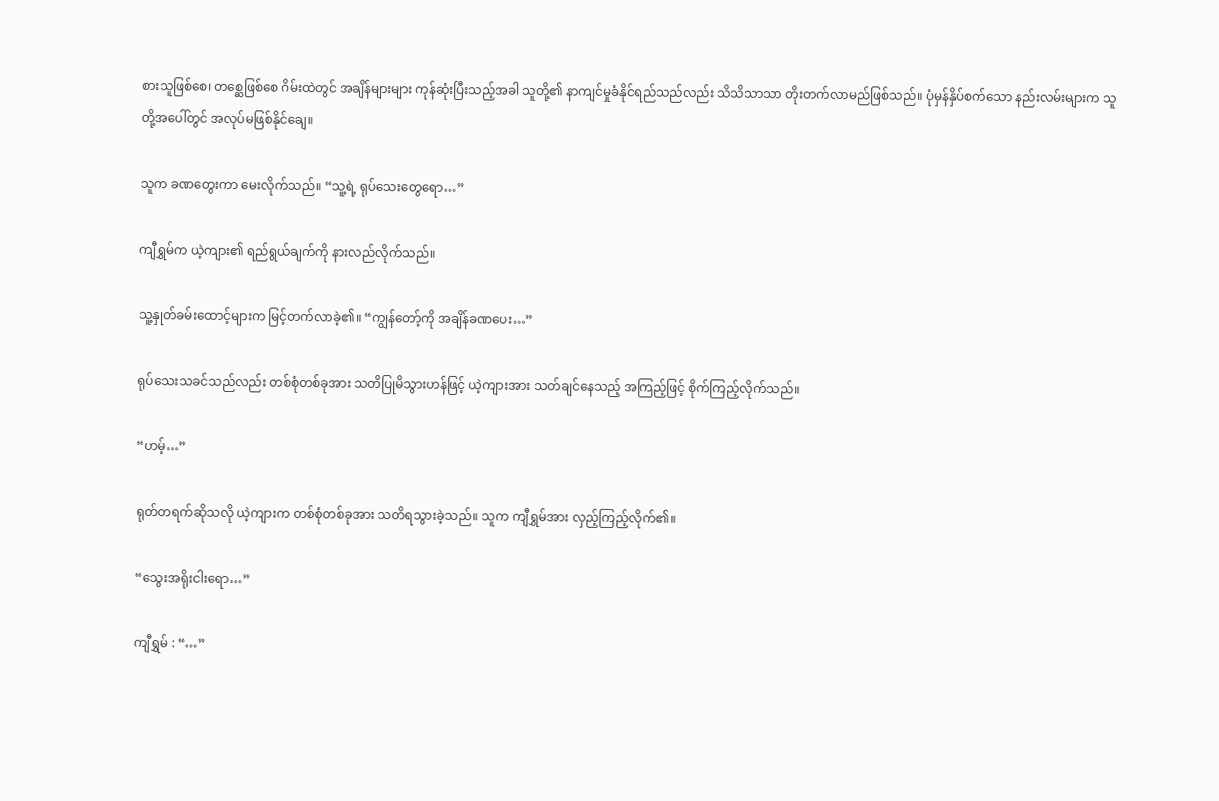စားသူဖြစ်စေ၊ တစ္ဆေဖြစ်စေ ဂိမ်းထဲတွင် အချိန်များများ ကုန်ဆုံးပြီးသည့်အခါ သူတို့၏ နာကျင်မှုခံနိုင်ရည်သည်လည်း သိသိသာသာ တိုးတက်လာမည်ဖြစ်သည်။ ပုံမှန်နှိပ်စက်သော နည်းလမ်းများက သူတို့အပေါ်တွင် အလုပ်မဖြစ်နိုင်ချေ။

သူက ခဏတွေးကာ မေးလိုက်သည်။ “သူ့ရဲ့ ရုပ်သေးတွေရော…”

ကျီရွှမ်က ယဲ့ကျား၏ ရည်ရွယ်ချက်ကို နားလည်လိုက်သည်။

သူ့နှုတ်ခမ်းထောင့်များက မြင့်တက်လာခဲ့၏။ “ကျွန်တော့်ကို အချိန်ခဏပေး…”

ရုပ်သေးသခင်သည်လည်း တစ်စုံတစ်ခုအား သတိပြုမိသွားဟန်ဖြင့် ယဲ့ကျားအား သတ်ချင်နေသည့် အကြည့်ဖြင့် စိုက်ကြည့်လိုက်သည်။

“ဟမ့်…”

ရုတ်တရက်ဆိုသလို ယဲ့ကျားက တစ်စုံတစ်ခုအား သတိရသွားခဲ့သည်။ သူက ကျီရွှမ်အား လှည့်ကြည့်လိုက်၏။

“သွေးအရိုးငါးရော…”

ကျီရွှမ် : “…”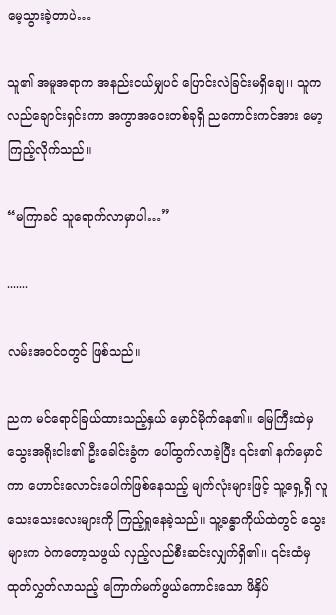မေ့သွားခဲ့တာပဲ…

သူ၏ အမူအရာက အနည်းငယ်မျှပင် ပြောင်းလဲခြင်းမရှိချေ၊၊ သူက လည်ချောင်းရှင်းကာ အကွာအဝေးတစ်ခုရှိ ညကောင်းကင်အား မော့ကြည့်လိုက်သည်။

“မကြာခင် သူရောက်လာမှာပါ…”

.......

လမ်းအဝင်ဝတွင် ဖြစ်သည်။

ညက မင်ရောင်ခြယ်ထားသည့်နှယ် မှောင်မိုက်နေ၏။ မြေကြီးထဲမှ သွေးအရိုးငါး၏ ဦးခေါင်းခွံက ပေါ်ထွက်လာခဲ့ပြီး ၎င်း၏ နက်မှောင်ကာ ဟောင်းလောင်းပေါက်ဖြစ်နေသည့် မျက်လုံးများဖြင့် သူ့ရှေ့ရှိ လူသေးသေးလေးများကို ကြည့်ရှုနေခဲ့သည်။ သူ့ခန္ဓာကိုယ်ထဲတွင် သွေးများက ဝဲကတော့သဖွယ် လှည့်လည်စီးဆင်းလျှက်ရှိ၏၊၊ ၎င်းထံမှ ထုတ်လွှတ်လာသည့် ကြောက်မက်ဖွယ်ကောင်းသော ဖိနှိပ်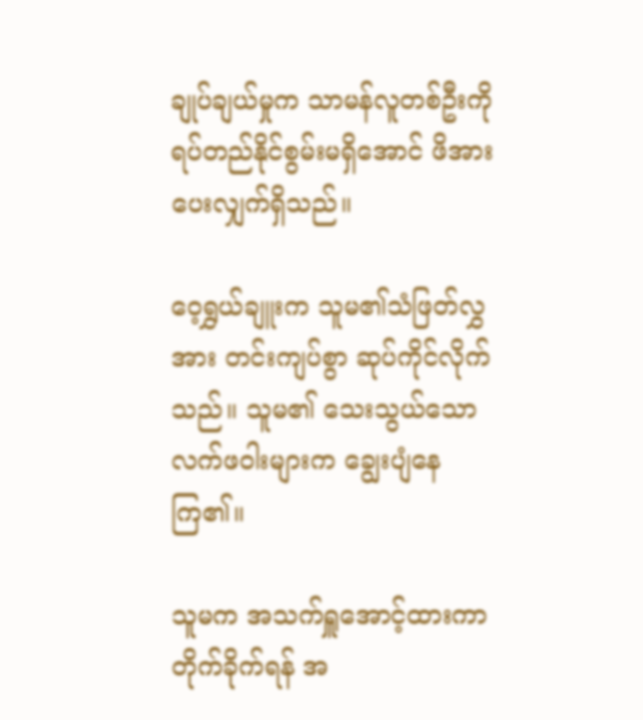ချုပ်ချယ်မှုက သာမန်လူတစ်ဦးကို ရပ်တည်နိုင်စွမ်းမရှိအောင် ဖိအားပေးလျှက်ရှိသည်။

ဝေ့ရွှယ်ချူးက သူမ၏သံဖြတ်လွှအား တင်းကျပ်စွာ ဆုပ်ကိုင်လိုက်သည်။ သူမ၏ သေးသွယ်သော လက်ဖဝါးများက ချွေးပျံနေကြ၏။

သူမက အသက်ရှူအောင့်ထားကာ တိုက်ခိုက်ရန် အ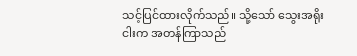သင့်ပြင်ထားလိုက်သည်။ သို့သော် သွေးအရိုးငါးက အတန်ကြာသည်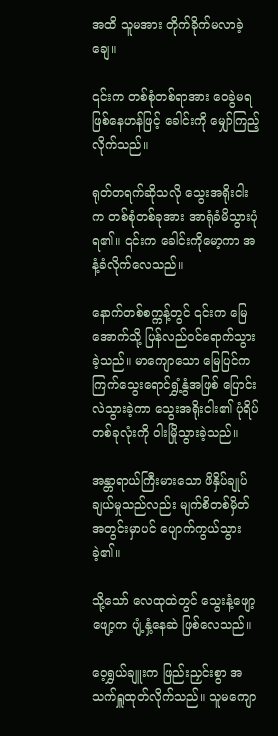အထိ သူမအား တိုက်ခိုက်မလာခဲ့ချေ။

၎င်းက တစ်စုံတစ်ရာအား ဝေခွဲမရဖြစ်နေဟန်ဖြင့် ခေါင်းကို မျှော်ကြည့်လိုက်သည်။

ရုတ်တရက်ဆိုသလို သွေးအရိုးငါးက တစ်စုံတစ်ခုအား အာရုံခံမိသွားပုံရ၏။ ၎င်းက ခေါင်းကိုမော့ကာ အနံ့ခံလိုက်လေသည်။

နောက်တစ်စက္ကန့်တွင် ၎င်းက မြေအောက်သို့ ပြန်လည်ဝင်ရောက်သွားခဲ့သည်။ မာကျောသော မြေပြင်က ကြက်သွေးရောင်ရွှံ့နွံအဖြစ် ပြောင်းလဲသွားခဲ့ကာ သွေးအရိုးငါး၏ ပုံရိပ်တစ်ခုလုံးကို ဝါးမြိုသွားခဲ့သည်။

အန္တာရာယ်ကြီးမားသော ဖိနှိပ်ချုပ်ချယ်မှုသည်လည်း မျက်စိတစ်မှိတ် အတွင်းမှာပင် ပျောက်ကွယ်သွားခဲ့၏။

သို့သော် လေထုထဲတွင် သွေးနံ့ဖျော့ဖျော့က ပျံ့နှံ့နေဆဲ ဖြစ်လေသည်။

ဝေ့ရွှယ်ချူးက ဖြည်းညှင်းစွာ အသက်ရှူထုတ်လိုက်သည်။ သူမကျော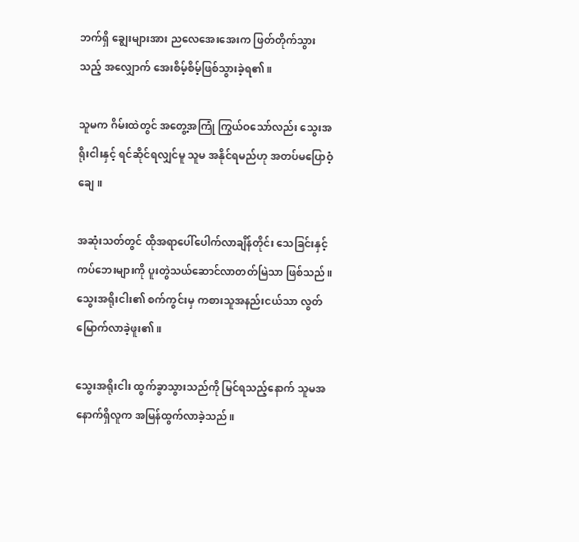ဘက်ရှိ ချွေးများအား ညလေအေးအေးက ဖြတ်တိုက်သွားသည့် အလျှောက် အေးစိမ့်စိမ့်ဖြစ်သွားခဲ့ရ၏။

သူမက ဂိမ်းထဲတွင် အတွေ့အကြုံ ကြွယ်ဝသော်လည်း သွေးအရိုးငါးနှင့် ရင်ဆိုင်ရလျှင်မူ သူမ အနိုင်ရမည်ဟု အတပ်မပြောဝံ့ချေ။

အဆုံးသတ်တွင် ထိုအရာပေါ်ပေါက်လာချိန်တိုင်း သေခြင်းနှင့် ကပ်ဘေးများကို ပူးတွဲသယ်ဆောင်လာတတ်မြဲသာ ဖြစ်သည်။ သွေးအရိုးငါး၏ စက်ကွင်းမှ ကစားသူအနည်းငယ်သာ လွတ်မြောက်လာခဲ့ဖူး၏။

သွေးအရိုးငါး ထွက်ခွာသွားသည်ကို မြင်ရသည့်နောက် သူမအနောက်ရှိလူက အမြန်ထွက်လာခဲ့သည်။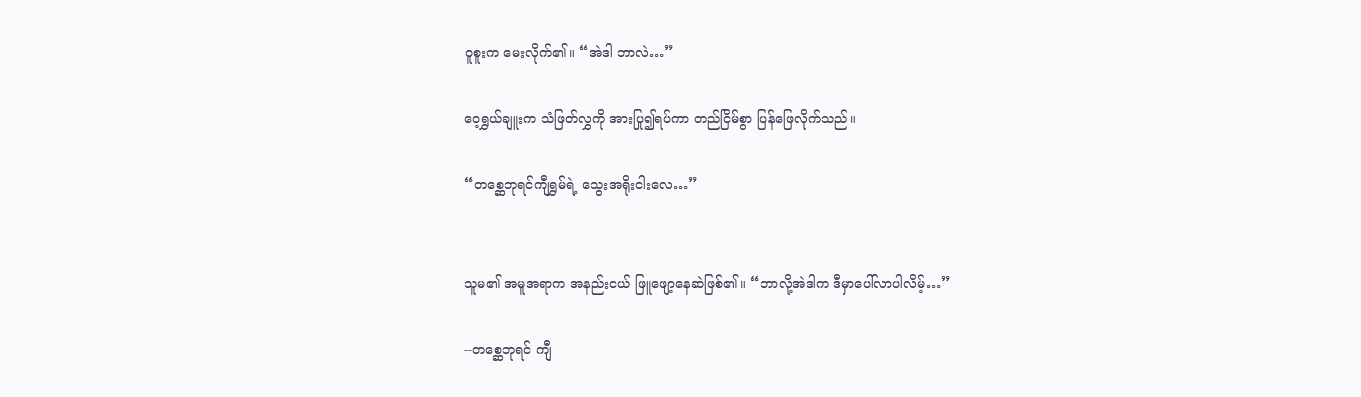ဝူစူးက မေးလိုက်၏။ “အဲဒါ ဘာလဲ…”

ဝေ့ရွှယ်ချူးက သံဖြတ်လွှကို အားပြု၍ရပ်ကာ တည်ငြိမ်စွာ ပြန်ဖြေလိုက်သည်။

“တစ္ဆေဘုရင်ကျီရွှမ်ရဲ့ သွေးအရိုးငါးလေ…”


သူမ၏ အမူအရာက အနည်းငယ် ဖြူဖျော့နေဆဲဖြစ်၏။ “ဘာလို့အဲဒါက ဒီမှာပေါ်လာပါလိမ့်…”

--တစ္ဆေဘုရင် ကျီ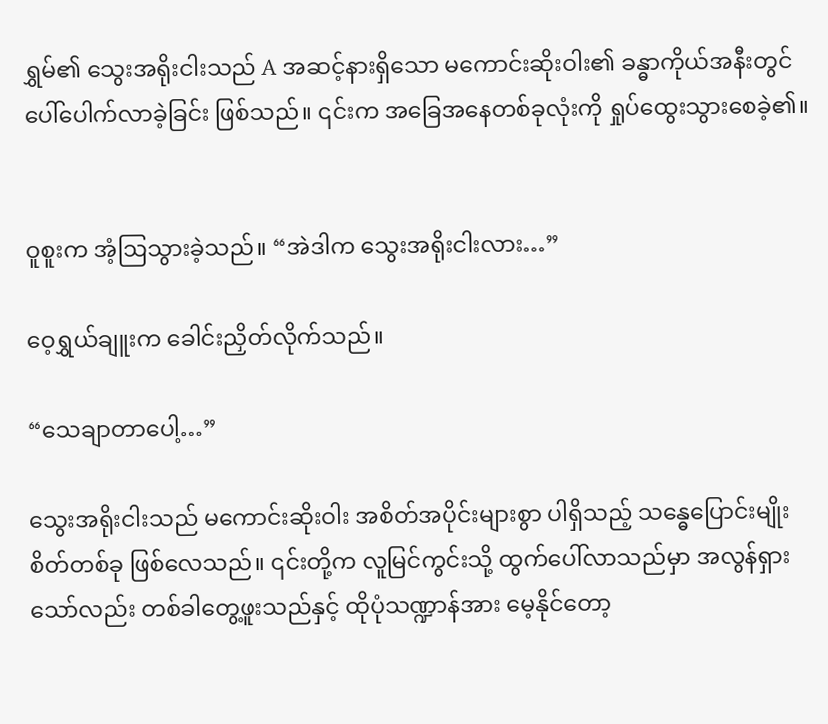ရွှမ်၏ သွေးအရိုးငါးသည် A အဆင့်နားရှိသော မကောင်းဆိုးဝါး၏ ခန္ဓာကိုယ်အနီးတွင် ပေါ်ပေါက်လာခဲ့ခြင်း ဖြစ်သည်။ ၎င်းက အခြေအနေတစ်ခုလုံးကို ရှုပ်ထွေးသွားစေခဲ့၏။


ဝူစူးက အံ့ဩသွားခဲ့သည်။ “အဲဒါက သွေးအရိုးငါးလား…”

ဝေ့ရွှယ်ချူးက ခေါင်းညှိတ်လိုက်သည်။

“သေချာတာပေါ့…”

သွေးအရိုးငါးသည် မကောင်းဆိုးဝါး အစိတ်အပိုင်းများစွာ ပါရှိသည့် သန္ဓေပြောင်းမျိုးစိတ်တစ်ခု ဖြစ်လေသည်။ ၎င်းတို့က လူမြင်ကွင်းသို့ ထွက်ပေါ်လာသည်မှာ အလွန်ရှားသော်လည်း တစ်ခါတွေ့ဖူးသည်နှင့် ထိုပုံသဏ္ဍာန်အား မေ့နိုင်တော့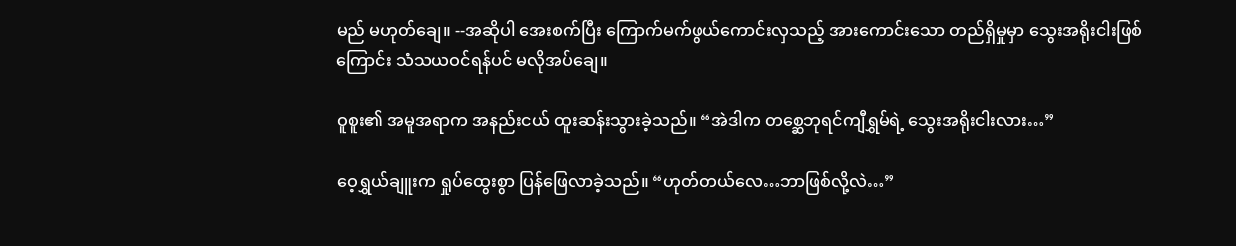မည် မဟုတ်ချေ။ --အဆိုပါ အေးစက်ပြီး ကြောက်မက်ဖွယ်ကောင်းလှသည့် အားကောင်းသော တည်ရှိမှုမှာ သွေးအရိုးငါးဖြစ်ကြောင်း သံသယဝင်ရန်ပင် မလိုအပ်ချေ။

ဝူစူး၏ အမူအရာက အနည်းငယ် ထူးဆန်းသွားခဲ့သည်။ “အဲဒါက တစ္ဆေဘုရင်ကျီရွှမ်ရဲ့ သွေးအရိုးငါးလား…”

ဝေ့ရွှယ်ချူးက ရှုပ်ထွေးစွာ ပြန်ဖြေလာခဲ့သည်။ “ဟုတ်တယ်လေ…ဘာဖြစ်လို့လဲ…”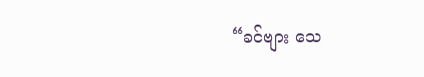“ခင်ဗျား သေ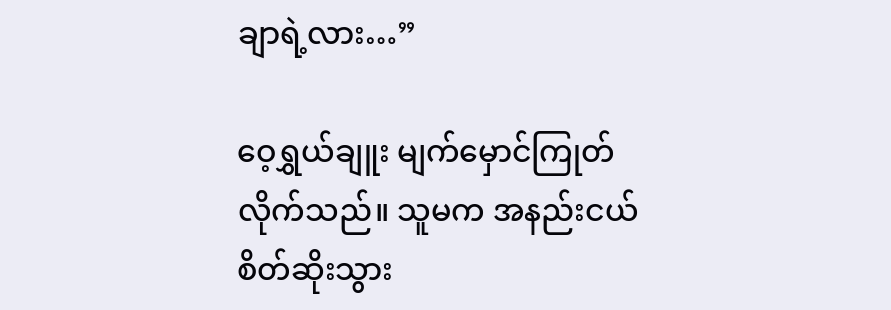ချာရဲ့လား…”

ဝေ့ရွှယ်ချူး မျက်မှောင်ကြုတ်လိုက်သည်။ သူမက အနည်းငယ် စိတ်ဆိုးသွား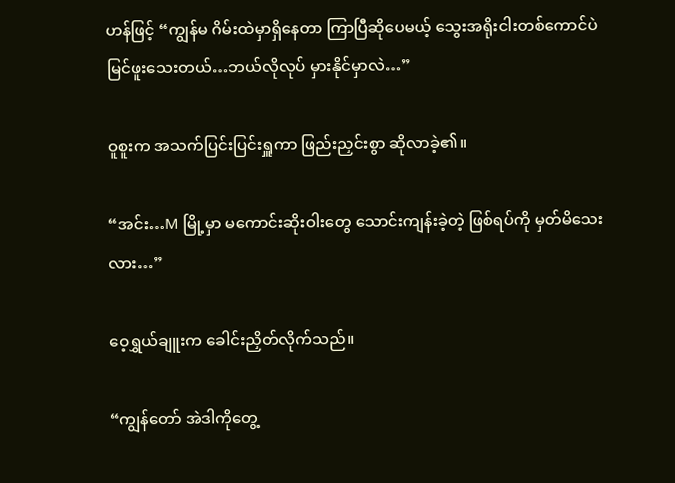ဟန်ဖြင့် “ကျွန်မ ဂိမ်းထဲမှာရှိနေတာ ကြာပြီဆိုပေမယ့် သွေးအရိုးငါးတစ်ကောင်ပဲ မြင်ဖူးသေးတယ်…ဘယ်လိုလုပ် မှားနိုင်မှာလဲ…”

ဝူစူးက အသက်ပြင်းပြင်းရှူကာ ဖြည်းညှင်းစွာ ဆိုလာခဲ့၏။

“အင်း…M မြို့မှာ မကောင်းဆိုးဝါးတွေ သောင်းကျန်းခဲ့တဲ့ ဖြစ်ရပ်ကို မှတ်မိသေးလား…”

ဝေ့ရွှယ်ချူးက ခေါင်းညှိတ်လိုက်သည်။

“ကျွန်တော် အဲဒါကိုတွေ့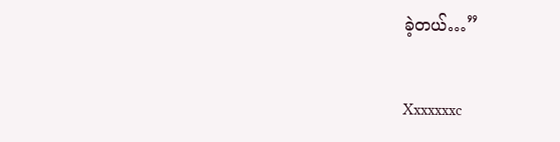ခဲ့တယ်…”


Xxxxxxxc